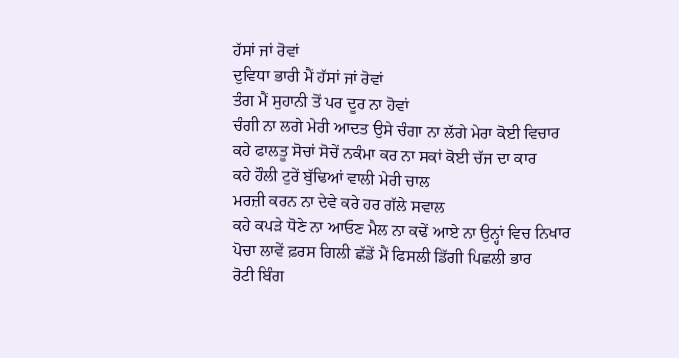ਹੱਸਾਂ ਜਾਂ ਰੋਵਾਂ
ਦੁਵਿਧਾ ਭਾਰੀ ਮੈਂ ਹੱਸਾਂ ਜਾਂ ਰੋਵਾਂ
ਤੰਗ ਮੈਂ ਸੁਹਾਨੀ ਤੋਂ ਪਰ ਦੂਰ ਨਾ ਹੋਵਾਂ
ਚੰਗੀ ਨਾ ਲਗੇ ਮੇਰੀ ਆਦਤ ਉਸੇ ਚੰਗਾ ਨਾ ਲੱਗੇ ਮੇਰਾ ਕੋਈ ਵਿਚਾਰ
ਕਹੇ ਫਾਲਤੂ ਸੋਚਾਂ ਸੋਚੇਂ ਨਕੰਮਾ ਕਰ ਨਾ ਸਕਾਂ ਕੋਈ ਚੱਜ ਦਾ ਕਾਰ
ਕਹੇ ਹੌਲੀ ਟੁਰੇਂ ਬੁੱਢਿਆਂ ਵਾਲੀ ਮੇਰੀ ਚਾਲ
ਮਰਜ਼ੀ ਕਰਨ ਨਾ ਦੇਵੇ ਕਰੇ ਹਰ ਗੱਲੇ ਸਵਾਲ
ਕਹੇ ਕਪੜੇ ਧੋਣੇ ਨਾ ਆਓਣ ਮੈਲ ਨਾ ਕਢੇਂ ਆਏ ਨਾ ਉਨ੍ਹਾਂ ਵਿਚ ਨਿਖਾਰ
ਪੋਚਾ ਲਾਵੇਂ ਫ਼ਰਸ ਗਿਲੀ ਛੱਡੇਂ ਮੈਂ ਫਿਸਲੀ ਡਿੱਗੀ ਪਿਛਲੀ ਭਾਰ
ਰੋਟੀ ਬਿੰਗ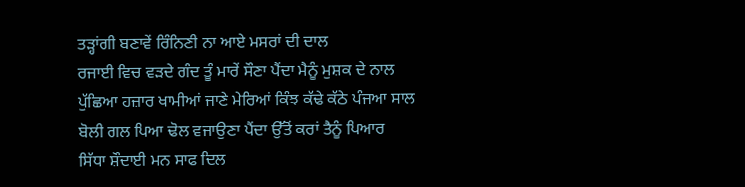ਤੜ੍ਹਾਂਗੀ ਬਣਾਵੇਂ ਰਿੰਨਿਣੀ ਨਾ ਆਏ ਮਸਰਾਂ ਦੀ ਦਾਲ
ਰਜਾਈ ਵਿਚ ਵੜਦੇ ਗੰਦ ਤੂੰ ਮਾਰੇਂ ਸੌਣਾ ਪੈਂਦਾ ਮੈਨੂੰ ਮੁਸ਼ਕ ਦੇ ਨਾਲ
ਪੁੱਛਿਆ ਹਜ਼ਾਰ ਖਾਮੀਆਂ ਜਾਣੇ ਮੇਰਿਆਂ ਕਿੰਝ ਕੱਢੇ ਕੱਠੇ ਪੰਜਆ ਸਾਲ
ਬੋਲੀ ਗਲ ਪਿਆ ਢੋਲ ਵਜਾਉਣਾ ਪੈਂਦਾ ਉੱਤੋਂ ਕਰਾਂ ਤੈਨੂੰ ਪਿਆਰ
ਸਿੱਧਾ ਸ਼ੌਦਾਈ ਮਨ ਸਾਫ ਦਿਲ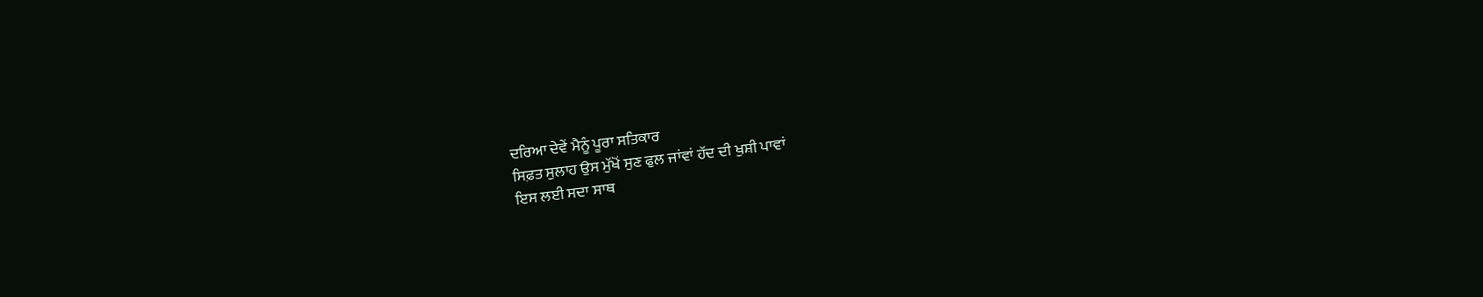ਦਰਿਆ ਦੇਵੇਂ ਮੈਨੂੰ ਪੂਰਾ ਸਤਿਕਾਰ
ਸਿਫ਼ਤ ਸੁਲਾਹ ਉਸ ਮੁੱਖੋਂ ਸੁਣ ਫੁਲ ਜਾਂਵਾਂ ਹੱਦ ਦੀ ਖੁਸ਼ੀ ਪਾਵਾਂ
ਇਸ ਲਈ ਸਦਾ ਸਾਥ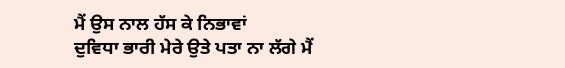ਮੈਂ ਉਸ ਨਾਲ ਹੱਸ ਕੇ ਨਿਭਾਵਾਂ
ਦੁਵਿਧਾ ਭਾਰੀ ਮੇਰੇ ਉਤੇ ਪਤਾ ਨਾ ਲੱਗੇ ਮੈਂ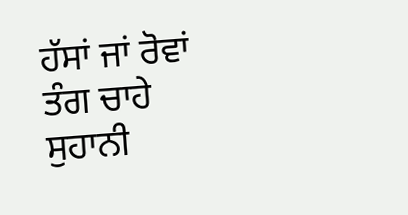ਹੱਸਾਂ ਜਾਂ ਰੋਵਾਂ
ਤੰਗ ਚਾਹੇ ਸੁਹਾਨੀ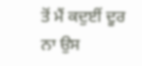ਤੋਂ ਮੈਂ ਕਦੁਈਂ ਦੂਰ ਨਾ ਉਸ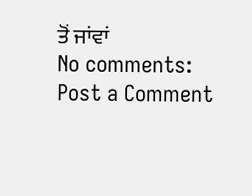ਤੋਂ ਜਾਂਵਾਂ
No comments:
Post a Comment